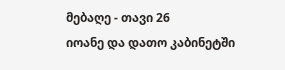მებაღე - თავი 26
იოანე და დათო კაბინეტში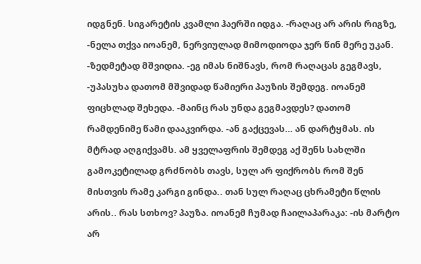იდგნენ. სიგარეტის კვამლი ჰაერში იდგა. -რაღაც არ არის რიგზე, -ნელა თქვა იოანემ, ნერვიულად მიმოდიოდა ჯერ წინ მერე უკან. -ზედმეტად მშვიდია. -ეგ იმას ნიშნავს, რომ რაღაცას გეგმავს, -უპასუხა დათომ მშვიდად წამიერი პაუზის შემდეგ. იოანემ ფიცხლად შეხედა. -მაინც რას უნდა გეგმავდეს? დათომ რამდენიმე წამი დააკვირდა. -ან გაქცევას… ან დარტყმას. ის მტრად აღგიქვამს. ამ ყველაფრის შემდეგ აქ შენს სახლში გამოკეტილად გრძნობს თავს, სულ არ ფიქრობს რომ შენ მისთვის რამე კარგი გინდა.. თან სულ რაღაც ცხრამეტი წლის არის.. რას სთხოვ? პაუზა. იოანემ ჩუმად ჩაილაპარაკა: -ის მარტო არ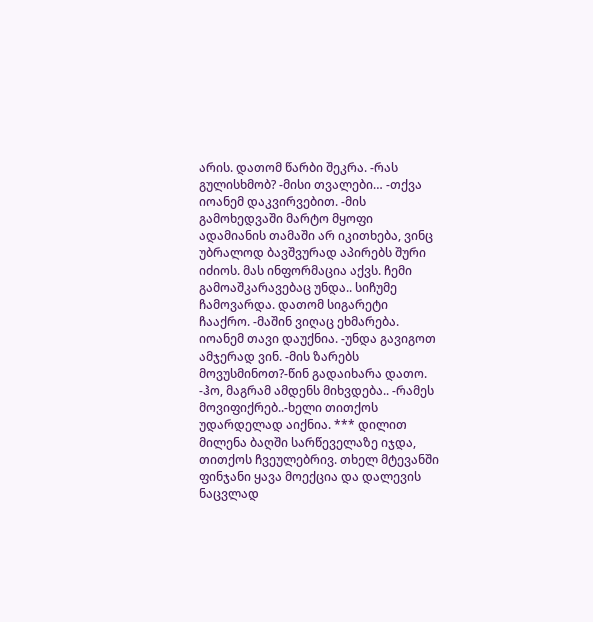არის. დათომ წარბი შეკრა. -რას გულისხმობ? -მისი თვალები… -თქვა იოანემ დაკვირვებით. -მის გამოხედვაში მარტო მყოფი ადამიანის თამაში არ იკითხება, ვინც უბრალოდ ბავშვურად აპირებს შური იძიოს. მას ინფორმაცია აქვს. ჩემი გამოაშკარავებაც უნდა.. სიჩუმე ჩამოვარდა. დათომ სიგარეტი ჩააქრო. -მაშინ ვიღაც ეხმარება. იოანემ თავი დაუქნია. -უნდა გავიგოთ ამჯერად ვინ. -მის ზარებს მოვუსმინოთ?-წინ გადაიხარა დათო. -ჰო, მაგრამ ამდენს მიხვდება.. -რამეს მოვიფიქრებ..-ხელი თითქოს უდარდელად აიქნია. *** დილით მილენა ბაღში სარწეველაზე იჯდა, თითქოს ჩვეულებრივ. თხელ მტევანში ფინჯანი ყავა მოექცია და დალევის ნაცვლად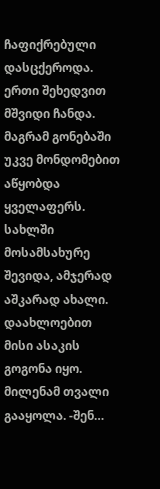ჩაფიქრებული დასცქეროდა. ერთი შეხედვით მშვიდი ჩანდა. მაგრამ გონებაში უკვე მონდომებით აწყობდა ყველაფერს. სახლში მოსამსახურე შევიდა, ამჯერად აშკარად ახალი. დაახლოებით მისი ასაკის გოგონა იყო. მილენამ თვალი გააყოლა. -შენ…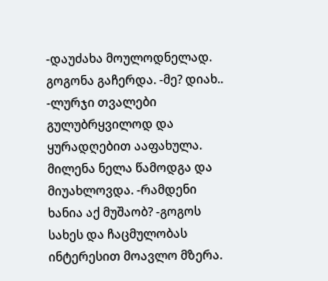-დაუძახა მოულოდნელად. გოგონა გაჩერდა. -მე? დიახ.. -ლურჯი თვალები გულუბრყვილოდ და ყურადღებით ააფახულა. მილენა ნელა წამოდგა და მიუახლოვდა. -რამდენი ხანია აქ მუშაობ? -გოგოს სახეს და ჩაცმულობას ინტერესით მოავლო მზერა.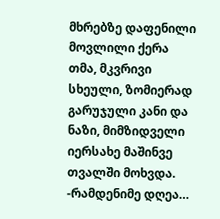მხრებზე დაფენილი მოვლილი ქერა თმა, მკვრივი სხეული, ზომიერად გარუჯული კანი და ნაზი, მიმზიდველი იერსახე მაშინვე თვალში მოხვდა. -რამდენიმე დღეა…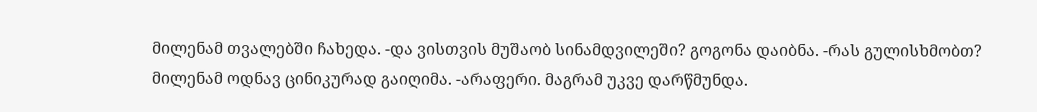მილენამ თვალებში ჩახედა. -და ვისთვის მუშაობ სინამდვილეში? გოგონა დაიბნა. -რას გულისხმობთ? მილენამ ოდნავ ცინიკურად გაიღიმა. -არაფერი. მაგრამ უკვე დარწმუნდა.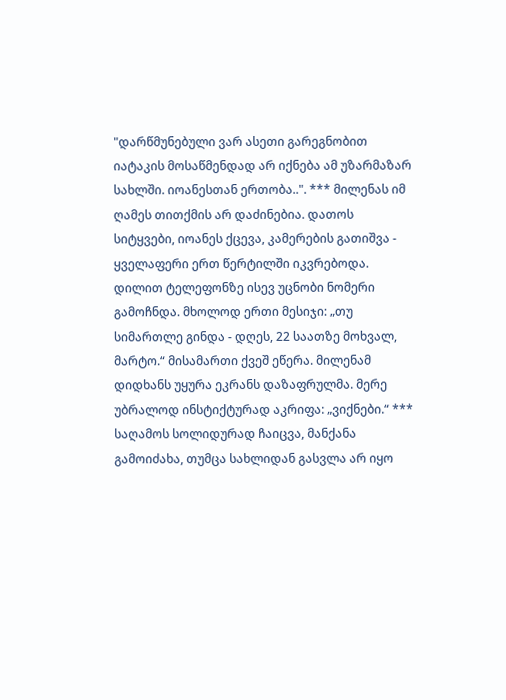"დარწმუნებული ვარ ასეთი გარეგნობით იატაკის მოსაწმენდად არ იქნება ამ უზარმაზარ სახლში. იოანესთან ერთობა..". *** მილენას იმ ღამეს თითქმის არ დაძინებია. დათოს სიტყვები, იოანეს ქცევა, კამერების გათიშვა - ყველაფერი ერთ წერტილში იკვრებოდა. დილით ტელეფონზე ისევ უცნობი ნომერი გამოჩნდა. მხოლოდ ერთი მესიჯი: „თუ სიმართლე გინდა - დღეს, 22 საათზე მოხვალ, მარტო.“ მისამართი ქვეშ ეწერა. მილენამ დიდხანს უყურა ეკრანს დაზაფრულმა. მერე უბრალოდ ინსტიქტურად აკრიფა: „ვიქნები.“ *** საღამოს სოლიდურად ჩაიცვა, მანქანა გამოიძახა, თუმცა სახლიდან გასვლა არ იყო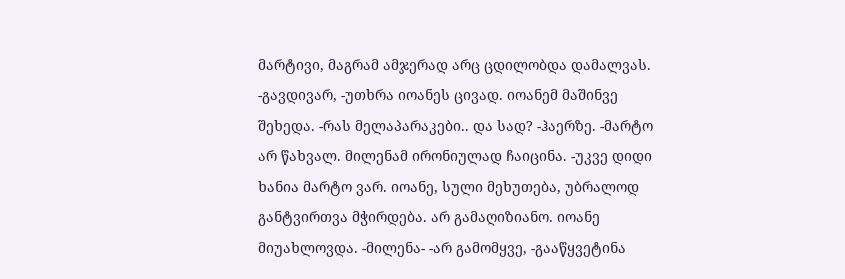მარტივი, მაგრამ ამჯერად არც ცდილობდა დამალვას. -გავდივარ, -უთხრა იოანეს ცივად. იოანემ მაშინვე შეხედა. -რას მელაპარაკები.. და სად? -ჰაერზე. -მარტო არ წახვალ. მილენამ ირონიულად ჩაიცინა. -უკვე დიდი ხანია მარტო ვარ. იოანე, სული მეხუთება, უბრალოდ განტვირთვა მჭირდება. არ გამაღიზიანო. იოანე მიუახლოვდა. -მილენა- -არ გამომყვე, -გააწყვეტინა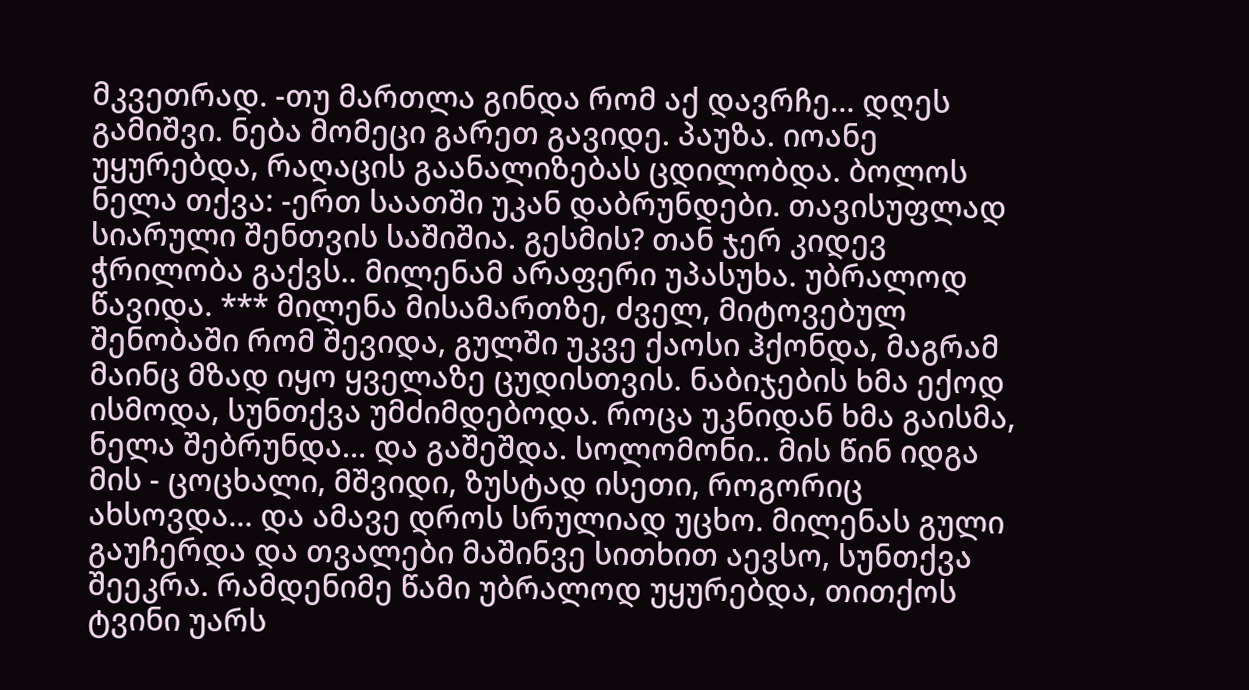მკვეთრად. -თუ მართლა გინდა რომ აქ დავრჩე… დღეს გამიშვი. ნება მომეცი გარეთ გავიდე. პაუზა. იოანე უყურებდა, რაღაცის გაანალიზებას ცდილობდა. ბოლოს ნელა თქვა: -ერთ საათში უკან დაბრუნდები. თავისუფლად სიარული შენთვის საშიშია. გესმის? თან ჯერ კიდევ ჭრილობა გაქვს.. მილენამ არაფერი უპასუხა. უბრალოდ წავიდა. *** მილენა მისამართზე, ძველ, მიტოვებულ შენობაში რომ შევიდა, გულში უკვე ქაოსი ჰქონდა, მაგრამ მაინც მზად იყო ყველაზე ცუდისთვის. ნაბიჯების ხმა ექოდ ისმოდა, სუნთქვა უმძიმდებოდა. როცა უკნიდან ხმა გაისმა, ნელა შებრუნდა… და გაშეშდა. სოლომონი.. მის წინ იდგა მის - ცოცხალი, მშვიდი, ზუსტად ისეთი, როგორიც ახსოვდა… და ამავე დროს სრულიად უცხო. მილენას გული გაუჩერდა და თვალები მაშინვე სითხით აევსო, სუნთქვა შეეკრა. რამდენიმე წამი უბრალოდ უყურებდა, თითქოს ტვინი უარს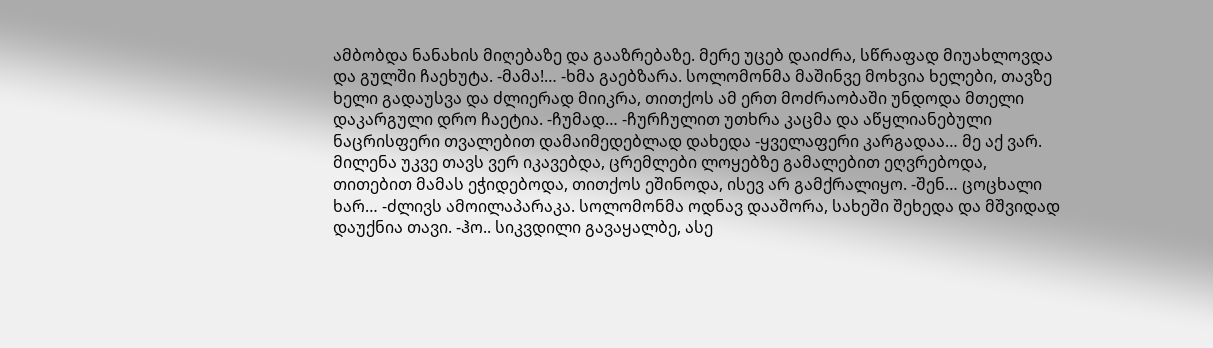ამბობდა ნანახის მიღებაზე და გააზრებაზე. მერე უცებ დაიძრა, სწრაფად მიუახლოვდა და გულში ჩაეხუტა. -მამა!… -ხმა გაებზარა. სოლომონმა მაშინვე მოხვია ხელები, თავზე ხელი გადაუსვა და ძლიერად მიიკრა, თითქოს ამ ერთ მოძრაობაში უნდოდა მთელი დაკარგული დრო ჩაეტია. -ჩუმად… -ჩურჩულით უთხრა კაცმა და აწყლიანებული ნაცრისფერი თვალებით დამაიმედებლად დახედა -ყველაფერი კარგადაა… მე აქ ვარ. მილენა უკვე თავს ვერ იკავებდა, ცრემლები ლოყებზე გამალებით ეღვრებოდა, თითებით მამას ეჭიდებოდა, თითქოს ეშინოდა, ისევ არ გამქრალიყო. -შენ… ცოცხალი ხარ… -ძლივს ამოილაპარაკა. სოლომონმა ოდნავ დააშორა, სახეში შეხედა და მშვიდად დაუქნია თავი. -ჰო.. სიკვდილი გავაყალბე, ასე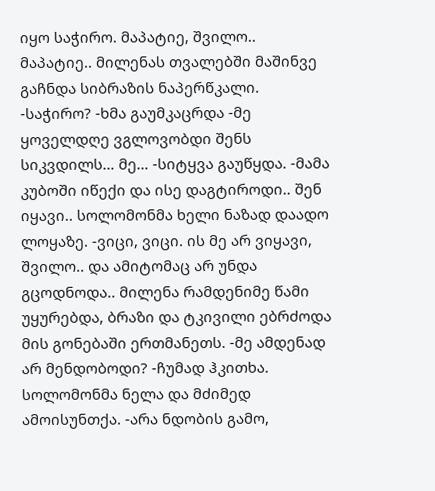იყო საჭირო. მაპატიე, შვილო.. მაპატიე.. მილენას თვალებში მაშინვე გაჩნდა სიბრაზის ნაპერწკალი. -საჭირო? -ხმა გაუმკაცრდა -მე ყოველდღე ვგლოვობდი შენს სიკვდილს… მე… -სიტყვა გაუწყდა. -მამა კუბოში იწექი და ისე დაგტიროდი.. შენ იყავი.. სოლომონმა ხელი ნაზად დაადო ლოყაზე. -ვიცი, ვიცი. ის მე არ ვიყავი, შვილო.. და ამიტომაც არ უნდა გცოდნოდა.. მილენა რამდენიმე წამი უყურებდა, ბრაზი და ტკივილი ებრძოდა მის გონებაში ერთმანეთს. -მე ამდენად არ მენდობოდი? -ჩუმად ჰკითხა. სოლომონმა ნელა და მძიმედ ამოისუნთქა. -არა ნდობის გამო,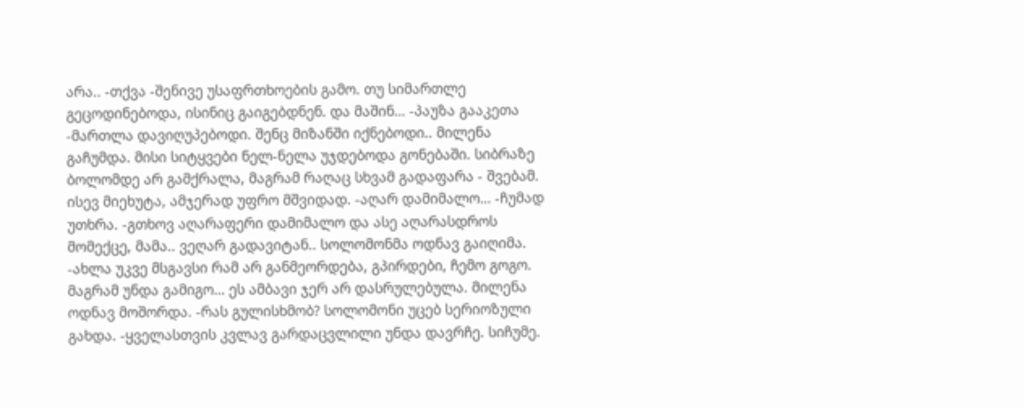არა.. -თქვა -შენივე უსაფრთხოების გამო. თუ სიმართლე გეცოდინებოდა, ისინიც გაიგებდნენ. და მაშინ… -პაუზა გააკეთა -მართლა დავიღუპებოდი. შენც მიზანში იქნებოდი.. მილენა გაჩუმდა. მისი სიტყვები ნელ-ნელა უჯდებოდა გონებაში. სიბრაზე ბოლომდე არ გამქრალა, მაგრამ რაღაც სხვამ გადაფარა - შვებამ. ისევ მიეხუტა, ამჯერად უფრო მშვიდად. -აღარ დამიმალო… -ჩუმად უთხრა. -გთხოვ აღარაფერი დამიმალო და ასე აღარასდროს მომექცე, მამა.. ვეღარ გადავიტან.. სოლომონმა ოდნავ გაიღიმა. -ახლა უკვე მსგავსი რამ არ განმეორდება, გპირდები, ჩემო გოგო. მაგრამ უნდა გამიგო… ეს ამბავი ჯერ არ დასრულებულა. მილენა ოდნავ მოშორდა. -რას გულისხმობ? სოლომონი უცებ სერიოზული გახდა. -ყველასთვის კვლავ გარდაცვლილი უნდა დავრჩე. სიჩუმე.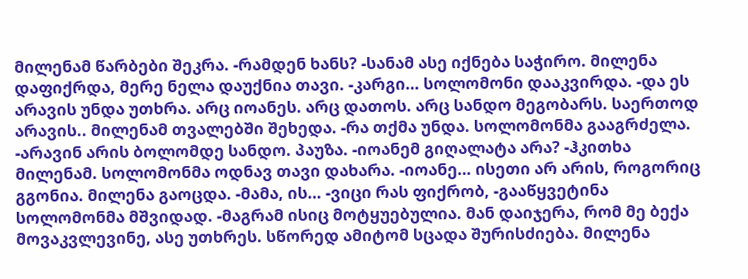მილენამ წარბები შეკრა. -რამდენ ხანს? -სანამ ასე იქნება საჭირო. მილენა დაფიქრდა, მერე ნელა დაუქნია თავი. -კარგი… სოლომონი დააკვირდა. -და ეს არავის უნდა უთხრა. არც იოანეს. არც დათოს. არც სანდო მეგობარს. საერთოდ არავის.. მილენამ თვალებში შეხედა. -რა თქმა უნდა. სოლომონმა გააგრძელა. -არავინ არის ბოლომდე სანდო. პაუზა. -იოანემ გიღალატა არა? -ჰკითხა მილენამ. სოლომონმა ოდნავ თავი დახარა. -იოანე… ისეთი არ არის, როგორიც გგონია. მილენა გაოცდა. -მამა, ის… -ვიცი რას ფიქრობ, -გააწყვეტინა სოლომონმა მშვიდად. -მაგრამ ისიც მოტყუებულია. მან დაიჯერა, რომ მე ბექა მოვაკვლევინე, ასე უთხრეს. სწორედ ამიტომ სცადა შურისძიება. მილენა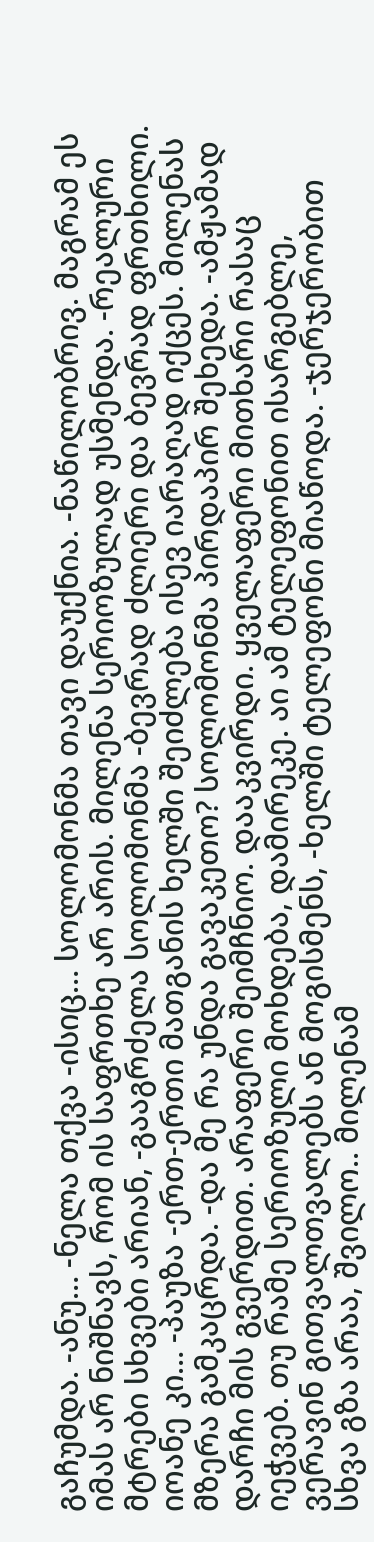გაჩუმდა. -ანუ… -ნელა თქვა -ისიც… სოლომონმა თავი დაუქნია. -ნაწილობრივ. მაგრამ ეს იმას არ ნიშნავს, რომ ის საფრთხე არ არის. მილენა სერიოზულად უსმენდა. -რეალური მტრები სხვები არიან, -გააგრძელა სოლომონმა -ბევრად ძლიერი და ბევრად ფრთხილი. იოანე კი… -პაუზა -ერთ-ერთი მათგანის ხელში შეიძლება ისევ იარაღად იქცეს. მილენას მზერა გამკაცრდა. -და მე რა უნდა გავაკეთო? სოლომონმა პირდაპირ შეხედა. -ამჟამად დარჩი მის გვერდით. არაფერი შეიმჩნიო. დააკვირდი. ყველაფერი მითხარი რასაც იეჭვებ. თუ რამე სერიოზული მოხდება, დამირეკე. აი ამ ტელეფონით ისარგებლე, ვერავინ გითვალთვალებს ან მოგისმენს, -ხელში ტელეფონი მიაწოდა. -ჯერჯერობით სხვა გზა არაა, შვილო.. მილენამ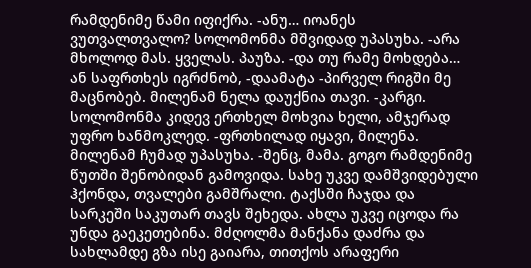რამდენიმე წამი იფიქრა. -ანუ… იოანეს ვუთვალთვალო? სოლომონმა მშვიდად უპასუხა. -არა მხოლოდ მას. ყველას. პაუზა. -და თუ რამე მოხდება… ან საფრთხეს იგრძნობ, -დაამატა -პირველ რიგში მე მაცნობებ. მილენამ ნელა დაუქნია თავი. -კარგი. სოლომონმა კიდევ ერთხელ მოხვია ხელი, ამჯერად უფრო ხანმოკლედ. -ფრთხილად იყავი, მილენა. მილენამ ჩუმად უპასუხა. -შენც, მამა. გოგო რამდენიმე წუთში შენობიდან გამოვიდა. სახე უკვე დამშვიდებული ჰქონდა, თვალები გამშრალი. ტაქსში ჩაჯდა და სარკეში საკუთარ თავს შეხედა. ახლა უკვე იცოდა რა უნდა გაეკეთებინა. მძღოლმა მანქანა დაძრა და სახლამდე გზა ისე გაიარა, თითქოს არაფერი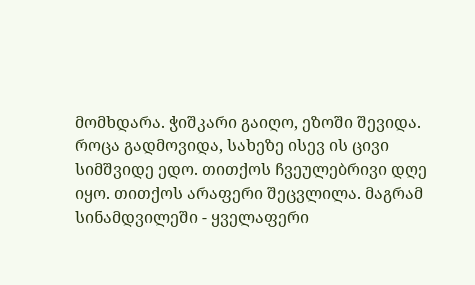მომხდარა. ჭიშკარი გაიღო, ეზოში შევიდა. როცა გადმოვიდა, სახეზე ისევ ის ცივი სიმშვიდე ედო. თითქოს ჩვეულებრივი დღე იყო. თითქოს არაფერი შეცვლილა. მაგრამ სინამდვილეში - ყველაფერი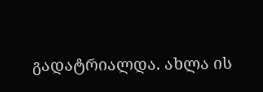გადატრიალდა. ახლა ის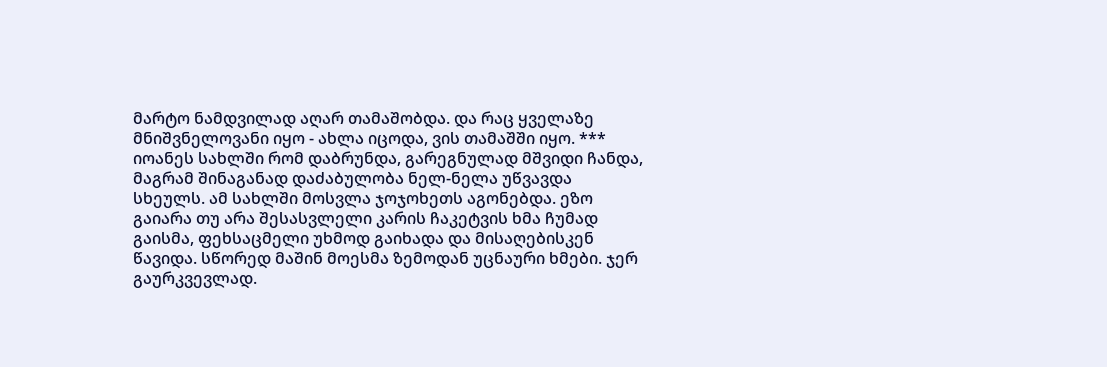მარტო ნამდვილად აღარ თამაშობდა. და რაც ყველაზე მნიშვნელოვანი იყო - ახლა იცოდა, ვის თამაშში იყო. *** იოანეს სახლში რომ დაბრუნდა, გარეგნულად მშვიდი ჩანდა, მაგრამ შინაგანად დაძაბულობა ნელ-ნელა უწვავდა სხეულს. ამ სახლში მოსვლა ჯოჯოხეთს აგონებდა. ეზო გაიარა თუ არა შესასვლელი კარის ჩაკეტვის ხმა ჩუმად გაისმა, ფეხსაცმელი უხმოდ გაიხადა და მისაღებისკენ წავიდა. სწორედ მაშინ მოესმა ზემოდან უცნაური ხმები. ჯერ გაურკვევლად.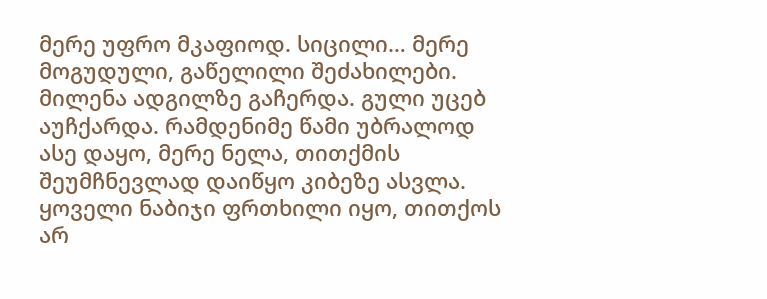მერე უფრო მკაფიოდ. სიცილი… მერე მოგუდული, გაწელილი შეძახილები. მილენა ადგილზე გაჩერდა. გული უცებ აუჩქარდა. რამდენიმე წამი უბრალოდ ასე დაყო, მერე ნელა, თითქმის შეუმჩნევლად დაიწყო კიბეზე ასვლა. ყოველი ნაბიჯი ფრთხილი იყო, თითქოს არ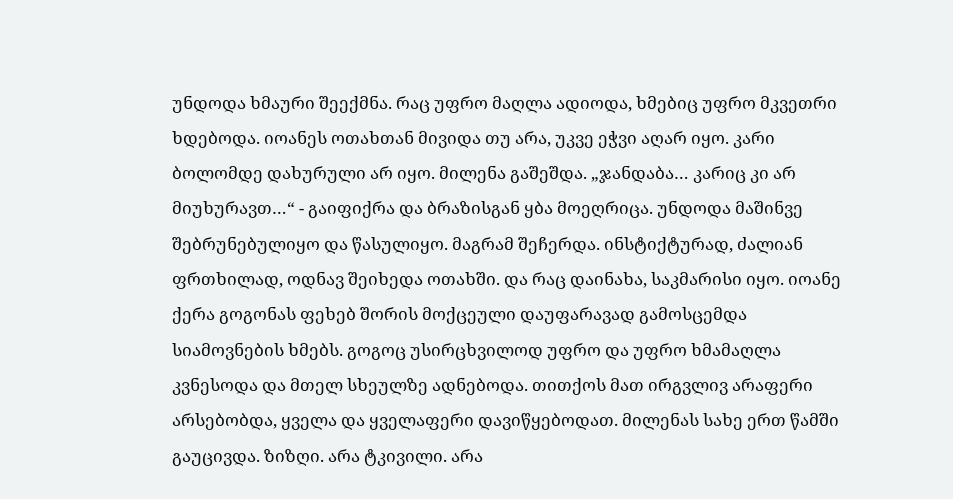უნდოდა ხმაური შეექმნა. რაც უფრო მაღლა ადიოდა, ხმებიც უფრო მკვეთრი ხდებოდა. იოანეს ოთახთან მივიდა თუ არა, უკვე ეჭვი აღარ იყო. კარი ბოლომდე დახურული არ იყო. მილენა გაშეშდა. „ჯანდაბა… კარიც კი არ მიუხურავთ…“ - გაიფიქრა და ბრაზისგან ყბა მოეღრიცა. უნდოდა მაშინვე შებრუნებულიყო და წასულიყო. მაგრამ შეჩერდა. ინსტიქტურად, ძალიან ფრთხილად, ოდნავ შეიხედა ოთახში. და რაც დაინახა, საკმარისი იყო. იოანე ქერა გოგონას ფეხებ შორის მოქცეული დაუფარავად გამოსცემდა სიამოვნების ხმებს. გოგოც უსირცხვილოდ უფრო და უფრო ხმამაღლა კვნესოდა და მთელ სხეულზე ადნებოდა. თითქოს მათ ირგვლივ არაფერი არსებობდა, ყველა და ყველაფერი დავიწყებოდათ. მილენას სახე ერთ წამში გაუცივდა. ზიზღი. არა ტკივილი. არა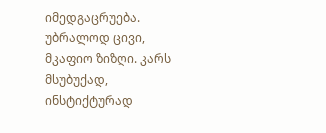იმედგაცრუება. უბრალოდ ცივი, მკაფიო ზიზღი. კარს მსუბუქად, ინსტიქტურად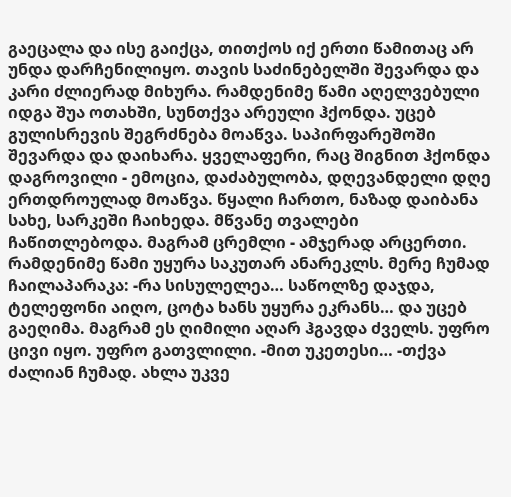გაეცალა და ისე გაიქცა, თითქოს იქ ერთი წამითაც არ უნდა დარჩენილიყო. თავის საძინებელში შევარდა და კარი ძლიერად მიხურა. რამდენიმე წამი აღელვებული იდგა შუა ოთახში, სუნთქვა არეული ჰქონდა. უცებ გულისრევის შეგრძნება მოაწვა. საპირფარეშოში შევარდა და დაიხარა. ყველაფერი, რაც შიგნით ჰქონდა დაგროვილი - ემოცია, დაძაბულობა, დღევანდელი დღე ერთდროულად მოაწვა. წყალი ჩართო, ნაზად დაიბანა სახე, სარკეში ჩაიხედა. მწვანე თვალები ჩაწითლებოდა. მაგრამ ცრემლი - ამჯერად არცერთი. რამდენიმე წამი უყურა საკუთარ ანარეკლს. მერე ჩუმად ჩაილაპარაკა: -რა სისულელეა… საწოლზე დაჯდა, ტელეფონი აიღო, ცოტა ხანს უყურა ეკრანს… და უცებ გაეღიმა. მაგრამ ეს ღიმილი აღარ ჰგავდა ძველს. უფრო ცივი იყო. უფრო გათვლილი. -მით უკეთესი… -თქვა ძალიან ჩუმად. ახლა უკვე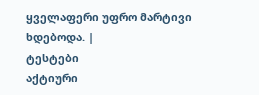ყველაფერი უფრო მარტივი ხდებოდა. |
ტესტები
აქტიური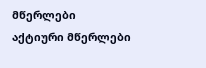მწერლები
აქტიური მწერლები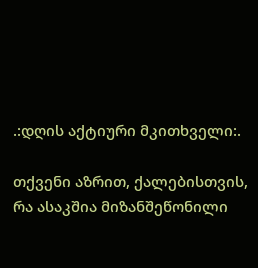.:დღის აქტიური მკითხველი:.

თქვენი აზრით, ქალებისთვის, რა ასაკშია მიზანშეწონილი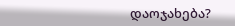დაოჯახება?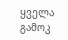ყველა გამოკ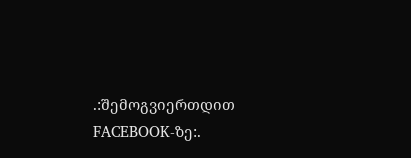.:შემოგვიერთდით FACEBOOK-ზე:.